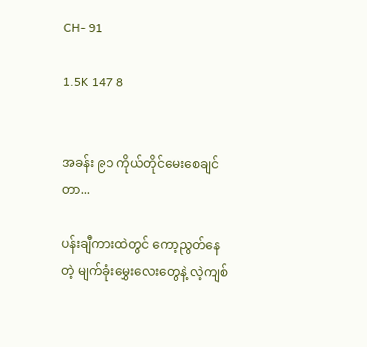CH- 91

1.5K 147 8


အခန်း ၉၁ ကိုယ်တိုင်မေးစေချင်တာ...

ပန်းချီကားထဲတွင် ကော့ညွတ်နေတဲ့ မျက်ခုံးမွှေးလေးတွေနဲ့ လဲ့ကျစ်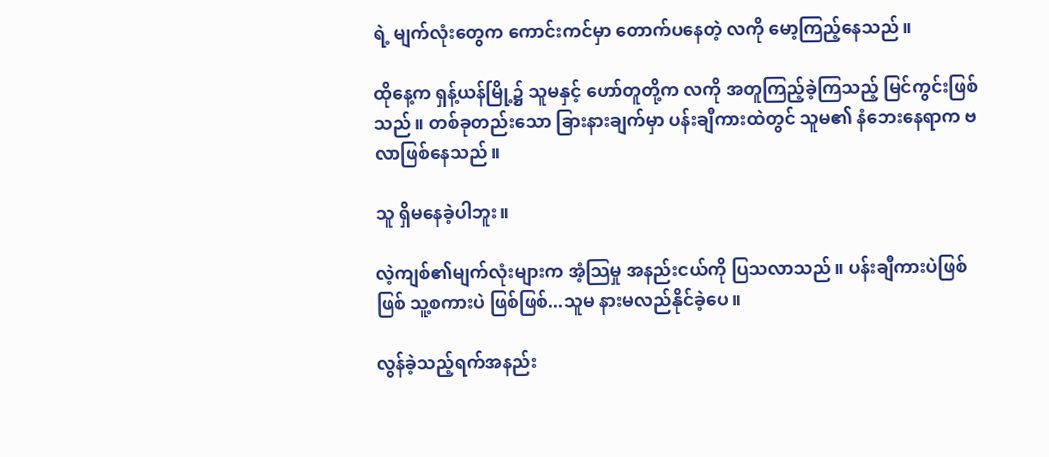ရဲ့ မျက်လုံးတွေက ကောင်းကင်မှာ တောက်ပနေတဲ့ လကို မော့ကြည့်နေသည်။

ထိုနေ့က ရှန့်ယန်မြို့၌ သူမနှင့် ဟော်တူတို့က လကို အတူကြည့်ခဲ့ကြသည့် မြင်ကွင်းဖြစ်သည်။ တစ်ခုတည်းသော ခြားနားချက်မှာ ပန်းချီကားထဲတွင် သူမ၏ နံဘေးနေရာက ဗလာဖြစ်နေသည်။

သူ ရှိမနေခဲ့ပါဘူး။

လဲ့ကျစ်၏မျက်လုံးများက အံ့သြမှု အနည်းငယ်ကို ပြသလာသည်။ ပန်းချီကားပဲဖြစ်ဖြစ် သူ့စကားပဲ ဖြစ်ဖြစ်...သူမ နားမလည်နိုင်ခဲ့ပေ။

လွန်ခဲ့သည့်ရက်အနည်း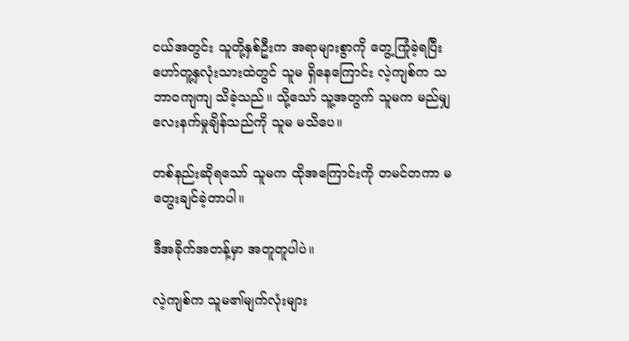ငယ်အတွင်း သူတို့နှစ်ဦးက အရာများစွာကို တွေ့ကြုံခဲ့ရပြီး ဟော်တူ့နှလုံးသားထဲတွင် သူမ ရှိနေကြောင်း လဲ့ကျစ်က သဘာဝကျကျ သိခဲ့သည်။ သို့သော် သူ့အတွက် သူမက မည်မျှ လေးနက်မှုချိန်သည်ကို သူမ မသိပေ။

တစ်နည်းဆိုရသော် သူမက ထိုအကြောင်းကို တမင်တကာ မတွေးချင်ခဲ့တာပါ။

ဒီအခိုက်အတန့်မှာ အတူတူပါပဲ။

လဲ့ကျစ်က သူမ၏မျက်လုံးများ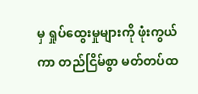မှ ရှုပ်ထွေးမှုများကို ဖုံးကွယ်ကာ တည်ငြိမ်စွာ မတ်တပ်ထ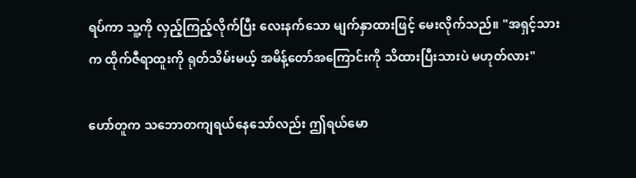ရပ်ကာ သူ့ကို လှည့်ကြည့်လိုက်ပြီး လေးနက်သော မျက်နှာထားဖြင့် မေးလိုက်သည်။ "အရှင့်သားက ထိုက်ဇီရာထူးကို ရုတ်သိမ်းမယ့် အမိန့်တော်အကြောင်းကို သိထားပြီးသားပဲ မဟုတ်လား"

ဟော်တူက သဘောတကျရယ်နေသော်လည်း ဤရယ်မော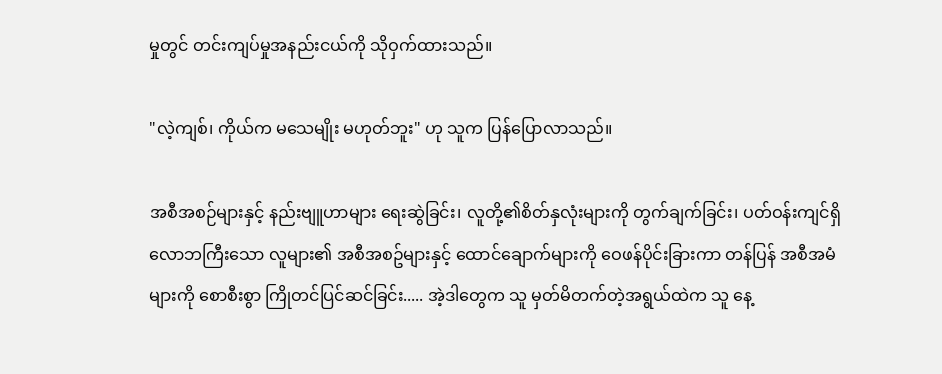မှုတွင် တင်းကျပ်မှုအနည်းငယ်ကို သိုဝှက်ထားသည်။

"လဲ့ကျစ်၊ ကိုယ်က မသေမျိုး မဟုတ်ဘူး" ဟု သူက ပြန်ပြောလာသည်။

အစီအစဉ်များနှင့် နည်းဗျူဟာများ ရေးဆွဲခြင်း၊ လူတို့၏စိတ်နှလုံးများကို တွက်ချက်ခြင်း၊ ပတ်ဝန်းကျင်ရှိ လောဘကြီးသော လူများ၏ အစီအစဥ်များနှင့် ထောင်ချောက်များကို ဝေဖန်ပိုင်းခြားကာ တန်ပြန် အစီအမံများကို စောစီးစွာ ကြိုတင်ပြင်ဆင်ခြင်း..... အဲ့ဒါတွေက သူ မှတ်မိတက်တဲ့အရွယ်ထဲက သူ နေ့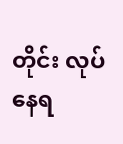တိုင်း လုပ်နေရ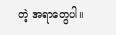တဲ့ အရာတွေပါ။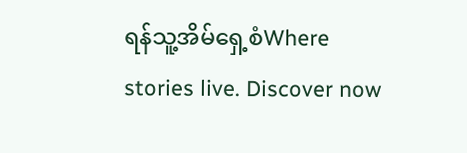ရန်သူ့အိမ်ရှေ့စံWhere stories live. Discover now